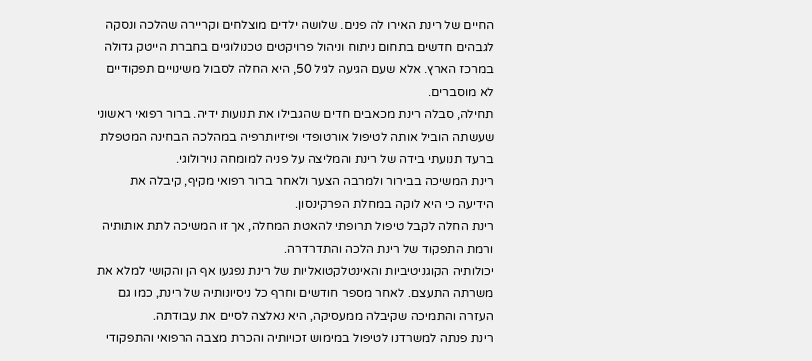החיים של רינת האירו לה פנים. שלושה ילדים מוצלחים וקריירה שהלכה ונסקה לגבהים חדשים בתחום ניתוח וניהול פרויקטים טכנולוגיים בחברת הייטק גדולה במרכז הארץ. אלא שעם הגיעה לגיל 50, היא החלה לסבול משינויים תפקודיים לא מוסברים.
תחילה, סבלה רינת מכאבים חדים שהגבילו את תנועות ידיה. ברור רפואי ראשוני שעשתה הוביל אותה לטיפול אורטופדי ופיזיותרפיה במהלכה הבחינה המטפלת ברעד תנועתי בידה של רינת והמליצה על פניה למומחה נוירולוגי.
רינת המשיכה בבירור ולמרבה הצער ולאחר ברור רפואי מקיף, קיבלה את הידיעה כי היא לוקה במחלת הפרקינסון.
רינת החלה לקבל טיפול תרופתי להאטת המחלה, אך זו המשיכה לתת אותותיה ורמת התפקוד של רינת הלכה והתדרדרה.
יכולותיה הקוגניטיביות והאינטלקטואליות של רינת נפגעו אף הן והקושי למלא את משרתה התעצם. לאחר מספר חודשים וחרף כל ניסיונותיה של רינת, כמו גם העזרה והתמיכה שקיבלה ממעסיקה, היא נאלצה לסיים את עבודתה.
רינת פנתה למשרדנו לטיפול במימוש זכויותיה והכרת מצבה הרפואי והתפקודי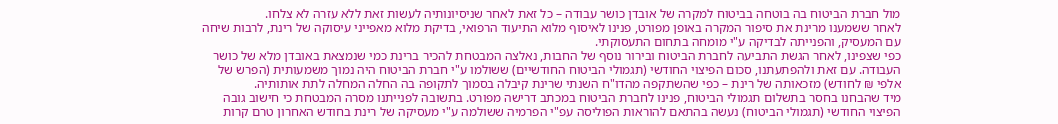מול חברת הביטוח בה בוטחה בביטוח למקרה של אובדן כושר עבודה – כל זאת לאחר שניסיונותיה לעשות זאת ללא עזרה לא צלחו.
לאחר ששמענו מרינת את סיפור המקרה באופן מפורט, פנינו לאיסוף מלוא התיעוד הרפואי, בדיקת מלוא מאפייני עיסוקה של רינת, לרבות שיחה עם המעסיק, והפנייתה לבדיקה ע"י מומחה בתחום התעסוקתי.
כפי שצפינו, לאחר הגשת התביעה לחברת הביטוח ובירור נוסף של החבות, נאלצה המבטחת להכיר ברינת כמי שנמצאת באובדן מלא של כושר העבודה. עם זאת ולהפתעתנו, סכום הפיצוי החודשי (תגמולי הביטוח החודשיים) ששולמו ע"י חברת הביטוח היה נמוך משמעותית (הפרש של אלפי ₪ לחודש) מזכאותה של רינת – כפי שהשתקפה מהדו"ח השנתי שרינת קיבלה בסמוך לתקופה בה החלה המחלה לתת אותותיה.
מיד שהבחנו בחסר בתשלום תגמולי הביטוח, פנינו לחברת הביטוח במכתב דרישה מפורט. בתשובה לפנייתנו מסרה המבטחת כי חישוב גובה הפיצוי החודשי (תגמולי הביטוח) נעשה בהתאם להוראות הפוליסה עפ"י הפרמיה ששולמה ע"י מעסיקה של רינת בחודש האחרון טרם קרות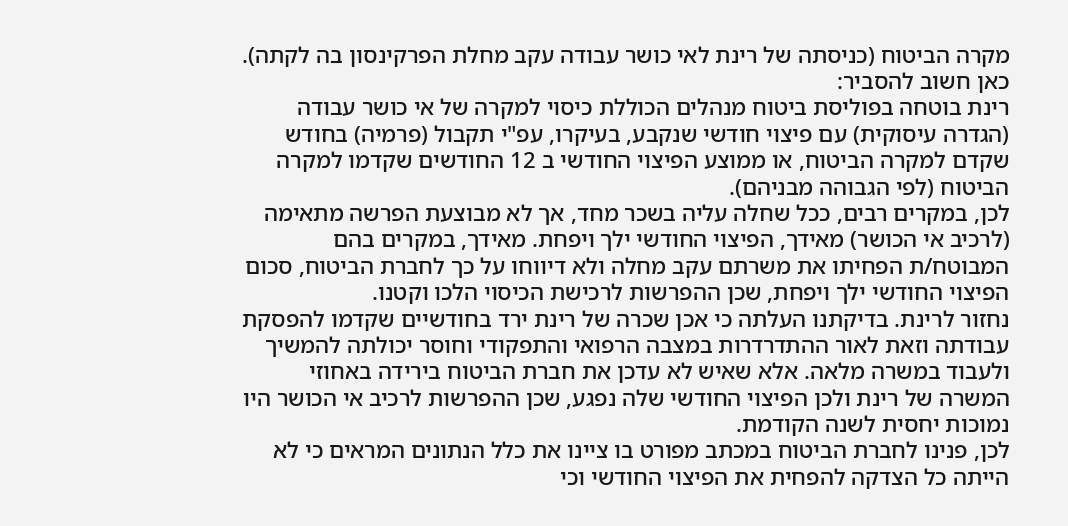מקרה הביטוח (כניסתה של רינת לאי כושר עבודה עקב מחלת הפרקינסון בה לקתה).
כאן חשוב להסביר:
רינת בוטחה בפוליסת ביטוח מנהלים הכוללת כיסוי למקרה של אי כושר עבודה (הגדרה עיסוקית) עם פיצוי חודשי שנקבע, בעיקרו, עפ"י תקבול (פרמיה) בחודש שקדם למקרה הביטוח, או ממוצע הפיצוי החודשי ב 12 החודשים שקדמו למקרה הביטוח (לפי הגבוהה מבניהם).
לכן, במקרים רבים, ככל שחלה עליה בשכר מחד, אך לא מבוצעת הפרשה מתאימה (לרכיב אי הכושר) מאידך, הפיצוי החודשי ילך ויפחת. מאידך, במקרים בהם המבוטח/ת הפחיתו את משרתם עקב מחלה ולא דיווחו על כך לחברת הביטוח, סכום הפיצוי החודשי ילך ויפחת, שכן ההפרשות לרכישת הכיסוי הלכו וקטנו.
נחזור לרינת. בדיקתנו העלתה כי אכן שכרה של רינת ירד בחודשיים שקדמו להפסקת עבודתה וזאת לאור ההתדרדרות במצבה הרפואי והתפקודי וחוסר יכולתה להמשיך ולעבוד במשרה מלאה. אלא שאיש לא עדכן את חברת הביטוח בירידה באחוזי המשרה של רינת ולכן הפיצוי החודשי שלה נפגע, שכן ההפרשות לרכיב אי הכושר היו נמוכות יחסית לשנה הקודמת.
לכן, פנינו לחברת הביטוח במכתב מפורט בו ציינו את כלל הנתונים המראים כי לא הייתה כל הצדקה להפחית את הפיצוי החודשי וכי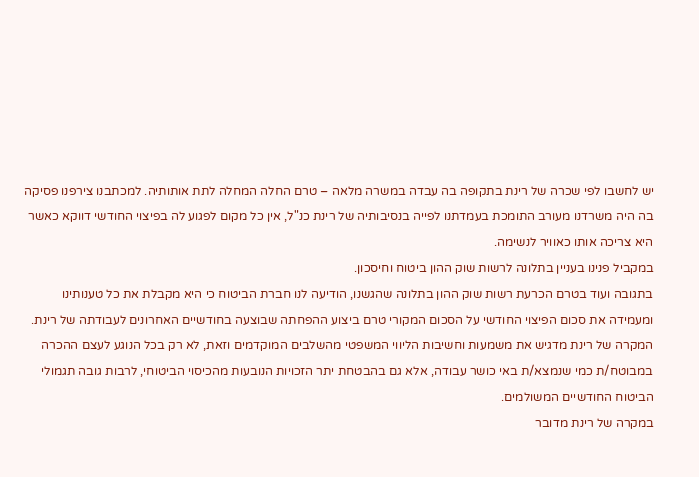יש לחשבו לפי שכרה של רינת בתקופה בה עבדה במשרה מלאה – טרם החלה המחלה לתת אותותיה. למכתבנו צירפנו פסיקה בה היה משרדנו מעורב התומכת בעמדתנו לפייה בנסיבותיה של רינת כנ"ל, אין כל מקום לפגוע לה בפיצוי החודשי דווקא כאשר היא צריכה אותו כאוויר לנשימה.
במקביל פנינו בעניין בתלונה לרשות שוק ההון ביטוח וחיסכון.
בתגובה ועוד בטרם הכרעת רשות שוק ההון בתלונה שהגשנו, הודיעה לנו חברת הביטוח כי היא מקבלת את כל טענותינו ומעמידה את סכום הפיצוי החודשי על הסכום המקורי טרם ביצוע ההפחתה שבוצעה בחודשיים האחרונים לעבודתה של רינת.
המקרה של רינת מדגיש את משמעות וחשיבות הליווי המשפטי מהשלבים המוקדמים וזאת, לא רק בכל הנוגע לעצם ההכרה במבוטח/ת כמי שנמצא/ת באי כושר עבודה, אלא גם בהבטחת יתר הזכויות הנובעות מהכיסוי הביטוחי, לרבות גובה תגמולי הביטוח החודשיים המשולמים.
במקרה של רינת מדובר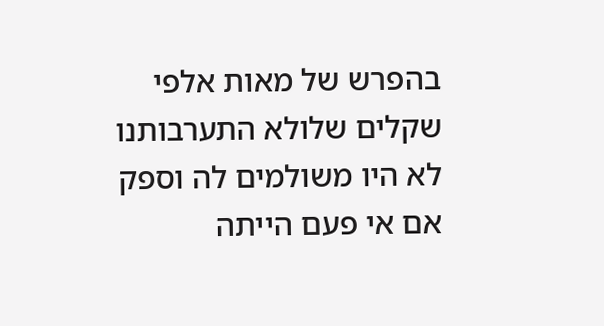בהפרש של מאות אלפי שקלים שלולא התערבותנו לא היו משולמים לה וספק אם אי פעם הייתה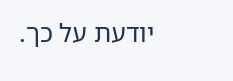יודעת על כך.